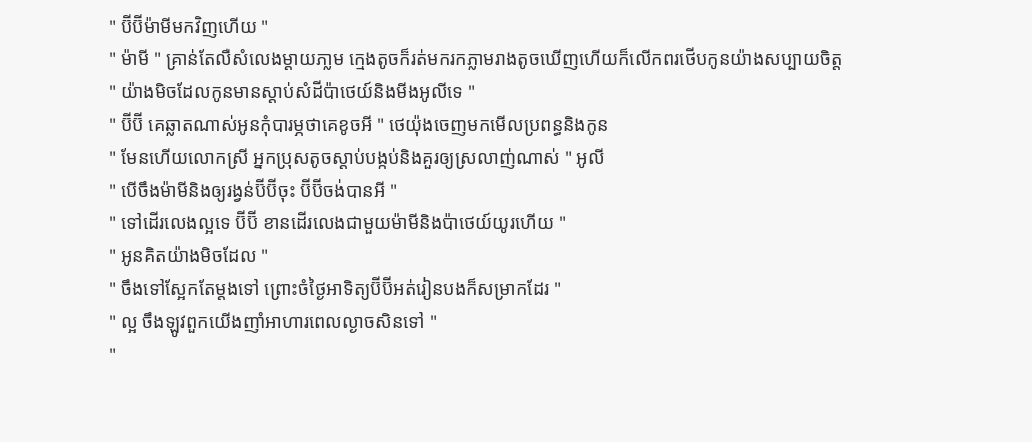" ប៊ីប៊ីម៉ាមីមកវិញហើយ "
" ម៉ាមី " គ្រាន់តែលឺសំលេងម្ដាយភា្លម ក្មេងតូចក៏រត់មករកភ្លាមរាងតូចឃើញហើយក៏លើកពរថើបកូនយ៉ាងសប្បាយចិត្ត
" យ៉ាងមិចដែលកូនមានស្ដាប់សំដីប៉ាថេយ៍និងមីងអូលីទេ "
" ប៊ីប៊ី គេឆ្លាតណាស់អូនកុំបារម្ភថាគេខូចអី " ថេយ៉ុងចេញមកមើលប្រពន្ធនិងកូន
" មែនហើយលោកស្រី អ្នកប្រុសតូចស្ដាប់បង្កប់និងគួរឲ្យស្រលាញ់ណាស់ " អូលី
" បើចឹងម៉ាមីនិងឲ្យរង្វន់ប៊ីប៊ីចុះ ប៊ីប៊ីចង់បានអី "
" ទៅដើរលេងល្អទេ ប៊ីប៊ី ខានដើរលេងជាមួយម៉ាមីនិងប៉ាថេយ៍យូរហើយ "
" អូនគិតយ៉ាងមិចដែល "
" ចឹងទៅស្អែកតែម្ដងទៅ ព្រោះចំថ្ងៃអាទិត្យប៊ីប៊ីអត់រៀនបងក៏សម្រាកដែរ "
" ល្អ ចឹងឡូវពួកយើងញាំអាហារពេលល្ងាចសិនទៅ "
"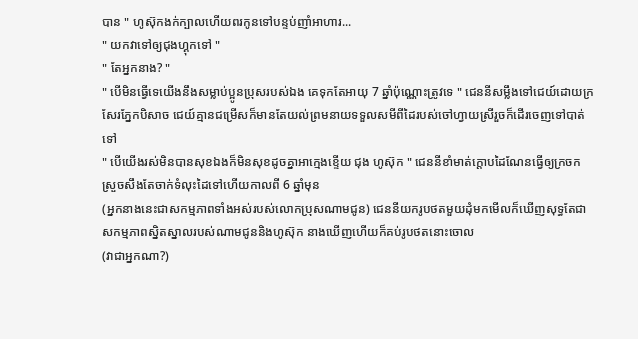បាន " ហូស៊ុកងក់ក្បាលហើយពរកូនទៅបន្ទប់ញាំអាហារ...
" យកវាទៅឲ្យជុងហ្គុកទៅ "
" តែអ្នកនាង? "
" បើមិនធ្វើទេយើងនឹងសម្លាប់ប្អូនប្រុសរបស់ឯង គេទុកតែអាយុ 7 ឆ្នាំប៉ុណ្ណោះត្រូវទេ " ជេននីសម្លឹងទៅជេយ៍ដោយក្រសែរភ្នែកបិសាច ជេយ៍គ្មានជម្រើសក៏មានតែយល់ព្រមនាយទទួលសមីពីដៃរបស់ចៅហ្វាយស្រីរួចក៏ដើរចេញទៅបាត់ទៅ
" បើយើងរស់មិនបានសុខឯងក៏មិនសុខដូចគ្នាអាក្មេងខ្ទើយ ជុង ហូស៊ុក " ជេននីខាំមាត់ក្ដោបដៃណែនធ្វើឲ្យក្រចកស្រួចសឹងតែចាក់ទំលុះដៃទៅហើយកាលពី 6 ឆ្នាំមុន
(អ្នកនាងនេះជាសកម្មភាពទាំងអស់របស់លោកប្រុសណាមជូន) ជេននីយករូបថតមួយដុំមកមើលក៏ឃើញសុទ្ធតែជាសកម្មភាពស្និតស្នាលរបស់ណាមជូននិងហូស៊ុក នាងឃើញហើយក៏គប់រូបថតនោះចោល
(វាជាអ្នកណា?)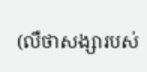(លឺថាសង្សារបស់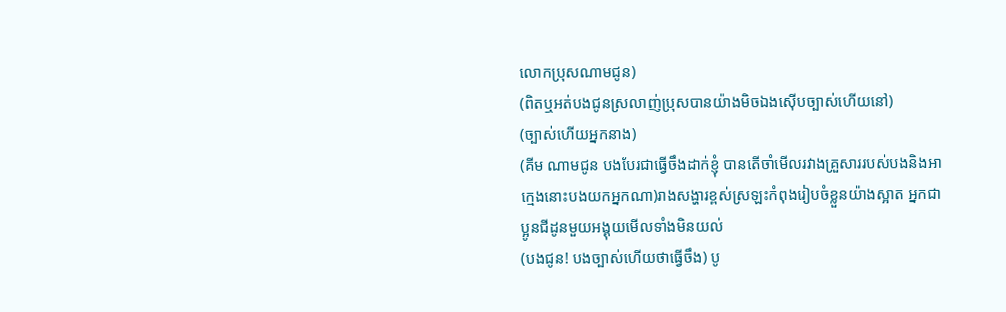លោកប្រុសណាមជូន)
(ពិតឬអត់បងជូនស្រលាញ់ប្រុសបានយ៉ាងមិចឯងស៊ើបច្បាស់ហើយនៅ)
(ច្បាស់ហើយអ្នកនាង)
(គីម ណាមជូន បងបែរជាធ្វើចឹងដាក់ខ្ញុំ បានតើចាំមើលរវាងគ្រួសាររបស់បងនិងអាក្មេងនោះបងយកអ្នកណា)រាងសង្ហារខ្ពស់ស្រឡះកំពុងរៀបចំខ្លួនយ៉ាងស្អាត អ្នកជាប្អូនជីដូនមួយអង្គុយមើលទាំងមិនយល់
(បងជូន! បងច្បាស់ហើយថាធ្វើចឹង) បូ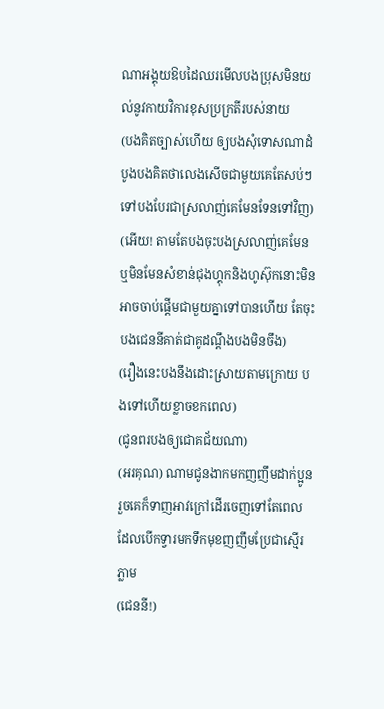ណាអង្គុយឱបដៃឈរមើលបងប្រុសមិនយល់នូវកាយវិការខុសប្រក្រតីរបស់នាយ
(បងគិតច្បាស់ហើយ ឲ្យបងសុំទោសណាដំបូងបងគិតថាលេងសើចជាមួយគេតែសប់ៗទៅបងបែរជាស្រលាញ់គេមែនទែនទៅវិញ)
(អើយ! តាមតែបងចុះបងស្រលាញ់គេមែនឬមិនមែនសំខាន់ជុងហ្គុកនិងហូស៊ុកនោះមិនអាចចាប់ផ្ដើមជាមួយគ្នាទៅបានហើយ តែចុះបងជេននីគាត់ជាគូដណ្ដឹងបងមិនចឹង)
(រឿងនេះបងនឹងដោះស្រាយតាមក្រោយ បងទៅហើយខ្លាចខកពេល)
(ជូនពរបងឲ្យជោគជ័យណា)
(អរគុណ) ណាមជូនងាកមកញញឹមដាក់ប្អូនរួចគេក៏ទាញអាវក្រៅដើរចេញទៅតែពេលដែលបើកទ្វារមកទឹកមុខញញឹមប្រែជាស្មើរភ្លាម
(ជេននី!)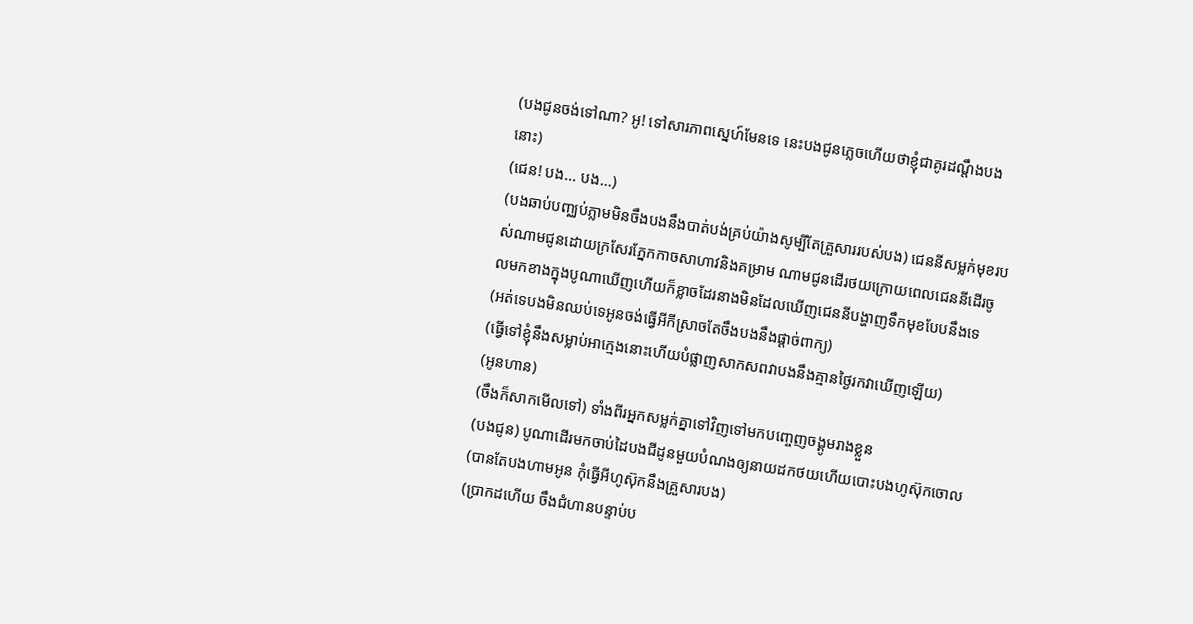(បងជូនចង់ទៅណា? អូ! ទៅសារភាពស្នេហ៍មែនទេ នេះបងជូនភ្លេចហើយថាខ្ញុំជាគូរដណ្ដឹងបងនោះ)
(ជេន! បង... បង...)
(បងឆាប់បញ្ឈប់ភ្លាមមិនចឹងបងនឹងបាត់បង់គ្រប់យ៉ាងសូម្បីតែគ្រួសាររបស់បង) ជេននីសម្លក់មុខរបស់ណាមជូនដោយក្រសែរភ្នែកកាចសាហាវនិងគម្រាម ណាមជូនដើរថយក្រោយពេលជេននីដើរចូលមកខាងក្នុងបូណាឃើញហើយក៏ខ្លាចដែរនាងមិនដែលឃើញជេននីបង្ហាញទឹកមុខបែបនឹងទេ
(អត់ទេបងមិនឈប់ទេអូនចង់ធ្វើអីកីស្រាចតែចឹងបងនឹងផ្ដាច់ពាក្យ)
(ធ្វើទៅខ្ញុំនឹងសម្លាប់អាក្មេងនោះហើយបំផ្លាញសាកសពវាបងនឹងគ្មានថ្ងៃរកវាឃើញឡើយ)
(អូនហាន)
(ចឹងក៏សាកមើលទៅ) ទាំងពីរអ្នកសម្លក់គ្នាទៅវិញទៅមកបញ្ចេញចង្គូមរាងខ្លួន
(បងជូន) បូណាដើរមកចាប់ដៃបងជីដូនមួយបំណងឲ្យនាយដកថយហើយបោះបងហូស៊ុកចោល
(បានតែបងហាមអូន កុំធ្វើអីហូស៊ុកនឹងគ្រួសារបង)
(ប្រាកដហើយ ចឹងជំហានបន្ទាប់ប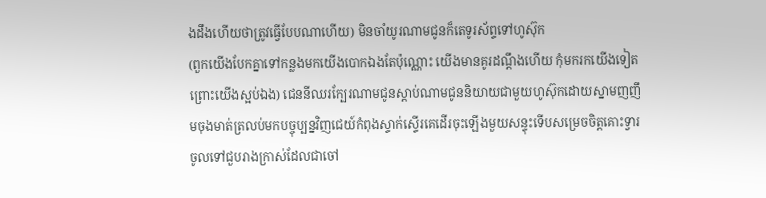ងដឹងហើយថាត្រូវធ្វើបែបណាហើយ) មិនចាំយូរណាមជូនក៏តេទូរស័ព្ទទៅហូស៊ុក
(ពួកយើងបែកគ្នាទៅកន្លងមកយើងបោកឯងតែប៉ុណ្ណោះ យើងមានគូរដណ្ដឹងហើយ កុំមករកយើងទៀតព្រោះយើងស្អប់ឯង) ជេននីឈរក្បែរណាមជូនស្ដាប់ណាមជូននិយាយជាមួយហូស៊ុកដោយស្នាមញញឹមចុងមាត់ត្រលប់មកបច្ចុប្បន្នវិញជេយ៍កំពុងស្ទាក់ស្ទើរគេដើរចុះឡើងមួយសន្ទុះទើបសម្រេចចិត្តគោះទ្វារចូលទៅជួបរាងក្រាស់ដែលជាចៅ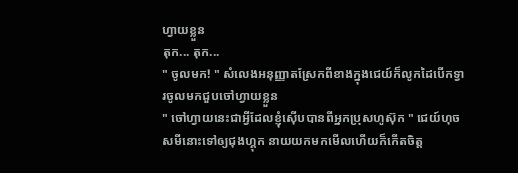ហ្វាយខ្លួន
តុក... តុក...
" ចូលមក! " សំលេងអនុញ្ញាតស្រែកពីខាងក្នុងជេយ៍ក៏លូកដៃបើកទ្វារចូលមកជួបចៅហ្វាយខ្លួន
" ចៅហ្វាយនេះជាអ្វីដែលខ្ញុំស៊ើបបានពីអ្នកប្រុសហូស៊ុក " ជេយ៍ហុចសមីនោះទៅឲ្យជុងហ្គុក នាយយកមកមើលហើយក៏កើតចិត្ត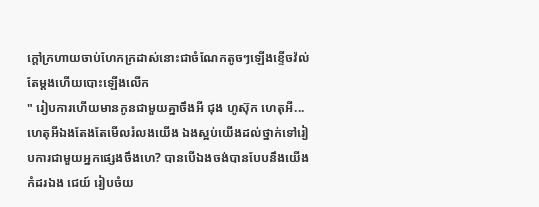ក្ដៅក្រហាយចាប់ហែកក្រដាស់នោះជាចំណែកតូចៗឡើងខ្ទើចវ៉ល់តែម្ដងហើយបោះឡើងលើក
" រៀបការហើយមានកូនជាមួយគ្នាចឹងអី ជុង ហូស៊ុក ហេតុអី... ហេតុអីឯងតែងតែមើលរំលងយើង ឯងស្អប់យើងដល់ថ្នាក់ទៅរៀបការជាមួយអ្នកផ្សេងចឹងហេ? បានបើឯងចង់បានបែបនឹងយើងកំដរឯង ជេយ៍ រៀបចំយ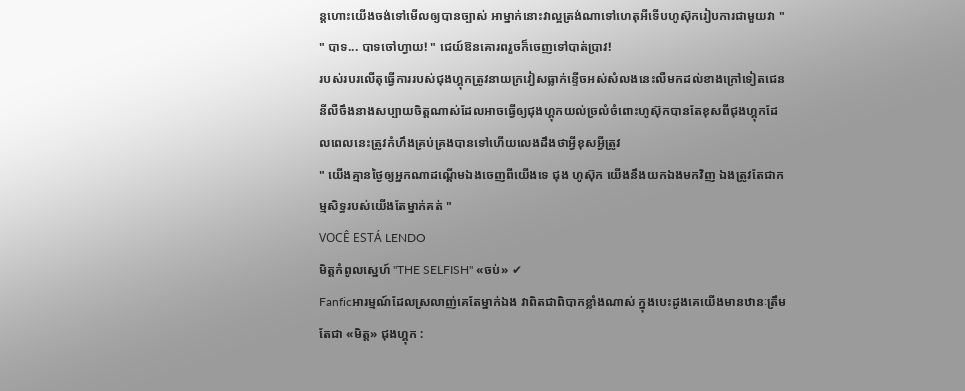ន្ដហោះយើងចង់ទៅមើលឲ្យបានច្បាស់ អាម្នាក់នោះវាល្អត្រង់ណាទៅហេតុអីទើបហូស៊ុករៀបការជាមួយវា "
" បាទ... បាទចៅហ្វាយ! " ជេយ៍ឱនគោរពរួចក៏ចេញទៅបាត់ប្រាវ!
របស់របរលើតុធ្វើការរបស់ជុងហ្គុកត្រូវនាយក្រវៀសធ្លាក់ខ្ទើចអស់សំលងនេះលឺមកដល់ខាងក្រៅទៀតជេននីលឺចឹងនាងសប្បាយចិត្តណាស់ដែលអាចធ្វើឲ្យជុងហ្គុកយល់ច្រលំចំពោះហូស៊ុកបានតែខុសពីជុងហ្គុកដែលពេលនេះត្រូវកំហឹងគ្រប់គ្រងបានទៅហើយលេងដឹងថាអ្វីខុសអ្វីត្រូវ
" យើងគ្មានថ្ងៃឲ្យអ្នកណាដណ្ដើមឯងចេញពីយើងទេ ជុង ហូស៊ុក យើងនឹងយកឯងមកវិញ ឯងត្រូវតែជាកម្មសិទ្ធរបស់យើងតែម្នាក់គត់ "
VOCÊ ESTÁ LENDO
មិត្តកំពូលស្នេហ៍ "THE SELFISH" «ចប់» ✔
Fanficអារម្មណ៍ដែលស្រលាញ់គេតែម្នាក់ឯង វាពិតជាពិបាកខ្លាំងណាស់ ក្នុងបេះដូងគេយើងមានឋានៈត្រឹមតែជា «មិត្ត» ជុងហ្គុក :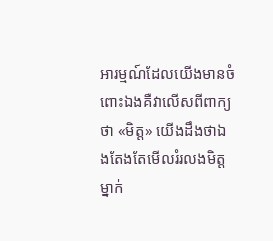អារម្មណ៍ដែលយើងមានចំពោះឯងគឺវាលើសពីពាក្យថា «មិត្ត» យើងដឹងថាឯងតែងតែមើលរំរលងមិត្តម្នាក់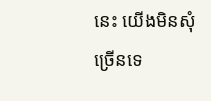នេះ យើងមិនសុំច្រើនទេ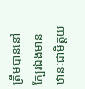ត្រឹមបាននៅក្បែរឯងមានឋានៈជាមិត្តយ